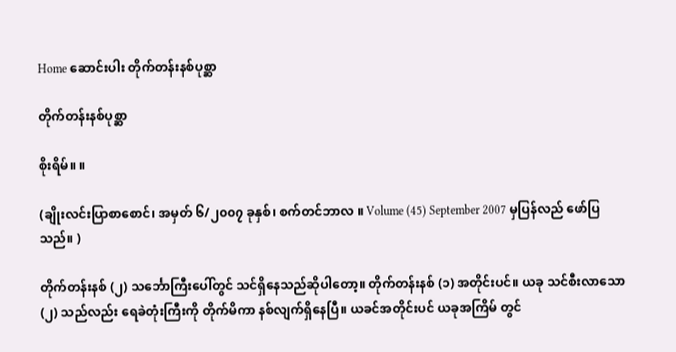Home ဆောင်းပါး တိုက်တန်းနစ်ပုစ္ဆာ

တိုက်တန်းနစ်ပုစ္ဆာ

စိုးရိမ်။ ။

(ချိုးလင်းပြာစာစောင်၊ အမှတ် ၆/၂၀၀၇ ခုနှစ်၊ စက်တင်ဘာလ ။ Volume (45) September 2007 မှပြန်လည် ဖော်ပြသည်။ )

တိုက်တန်းနစ် (၂) သင်္ဘောကြီးပေါ်တွင် သင်ရှိနေသည်ဆိုပါတော့။ တိုက်တန်းနစ် (၁) အတိုင်းပင်။ ယခု သင်စီးလာသော (၂) သည်လည်း ရေခဲတုံးကြီးကို တိုက်မိကာ နစ်လျက်ရှိနေပြီ။ ယခင်အတိုင်းပင် ယခုအကြိမ် တွင်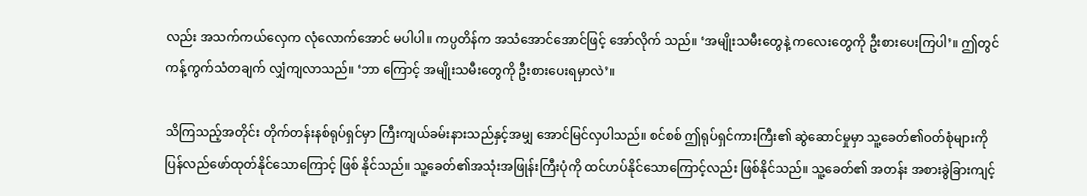လည်း အသက်ကယ်လှေက လုံလောက်အောင် မပါပါ။ ကပ္ပတိန်က အသံအောင်အောင်ဖြင့် အော်လိုက် သည်။ ‘အမျိုးသမီးတွေနဲ့ ကလေးတွေကို ဦးစားပေးကြပါ’။ ဤတွင် ကန့်ကွက်သံတချက် လျှံကျလာသည်။ ‘ဘာ ကြောင့် အမျိုးသမီးတွေကို ဦးစားပေးရမှာလဲ’။

သိကြသည့်အတိုင်း တိုက်တန်းနစ်ရုပ်ရှင်မှာ ကြီးကျယ်ခမ်းနားသည်နှင့်အမျှ အောင်မြင်လှပါသည်။ စင်စစ် ဤရုပ်ရှင်ကားကြီး၏ ဆွဲဆောင်မှုမှာ သူ့ခေတ်၏ဝတ်စုံများကို ပြန်လည်ဖော်ထုတ်နိုင်သောကြောင့် ဖြစ် နိုင်သည်။ သူ့ခေတ်၏အသုံးအဖြုန်းကြီးပုံကို ထင်ဟပ်နိုင်သောကြောင့်လည်း ဖြစ်နိုင်သည်။ သူ့ခေတ်၏ အတန်း အစားခွဲခြားကျင့်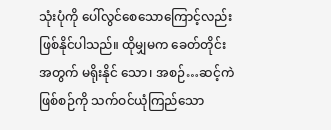သုံးပုံကို ပေါ်လွင်စေသောကြောင့်လည်း ဖြစ်နိုင်ပါသည်။ ထိုမျှမက ခေတ်တိုင်းအတွက် မရိုးနိုင် သော၊ အစဉ်…ဆင့်ကဲဖြစ်စဉ်ကို သက်ဝင်ယုံကြည်သော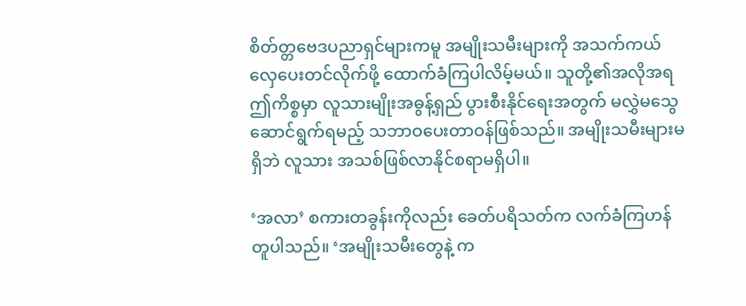စိတ်တ္တဗေဒပညာရှင်များကမူ အမျိုးသမီးများကို အသက်ကယ်လှေပေးတင်လိုက်ဖို့ ထောက်ခံကြပါလိမ့်မယ်။ သူတို့၏အလိုအရ ဤကိစ္စမှာ လူသားမျိုးအဓွန့်ရှည် ပွားစီးနိုင်ရေးအတွက် မလွှဲမသွေဆောင်ရွက်ရမည့် သဘာဝပေးတာဝန်ဖြစ်သည်။ အမျိုးသမီးများမရှိဘဲ လူသား အသစ်ဖြစ်လာနိုင်စရာမရှိပါ။

‘အလာ’ စကားတခွန်းကိုလည်း ခေတ်ပရိသတ်က လက်ခံကြဟန်တူပါသည်။ ‘အမျိုးသမီးတွေနဲ့ က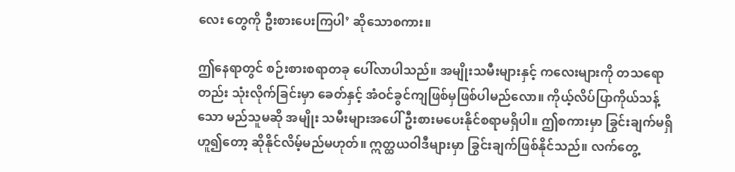လေး တွေကို ဦးစားပေးကြပါ’ ဆိုသောစကား။

ဤနေရာတွင် စဉ်းစားစရာတခု ပေါ်လာပါသည်။ အမျိုးသမီးများနှင့် ကလေးများကို တသရောတည်း သုံးလိုက်ခြင်းမှာ ခေတ်နှင့် အံဝင်ခွင်ကျဖြစ်မှဖြစ်ပါမည်လော။ ကိုယ့်လိပ်ပြာကိုယ်သန့်သော မည်သူမဆို အမျိုး သမီးများအပေါ် ဦးစားမပေးနိုင်စရာမရှိပါ။ ဤစကားမှာ ခြွင်းချက်မရှိဟူ၍တော့ ဆိုနိုင်လိမ့်မည်မဟုတ်။ ဣတ္ထယဝါဒီများမှာ ခြွင်းချက်ဖြစ်နိုင်သည်။ လက်တွေ့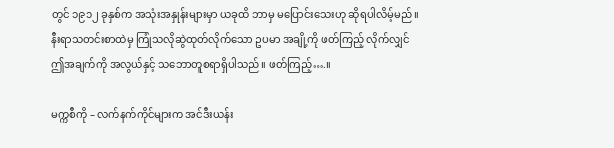တွင် ၁၉၁၂ ခုနှစ်က အသုံးအနှုန်းများမှာ ယခုထိ ဘာမှ မပြောင်းသေးဟု ဆိုရပါလိမ့်မည်။ နီးရာသတင်းစာထဲမှ ကြုံသလိုဆွဲထုတ်လိုက်သော ဥပမာ အချို့ကို ဖတ်ကြည့် လိုက်လျှင် ဤအချက်ကို အလွယ်နှင့် သဘောတူစရာရှိပါသည်။ ဖတ်ကြည့်….။

မက္ကစီကို – လက်နက်ကိုင်များက အင်ဒီးယန်း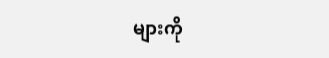များကို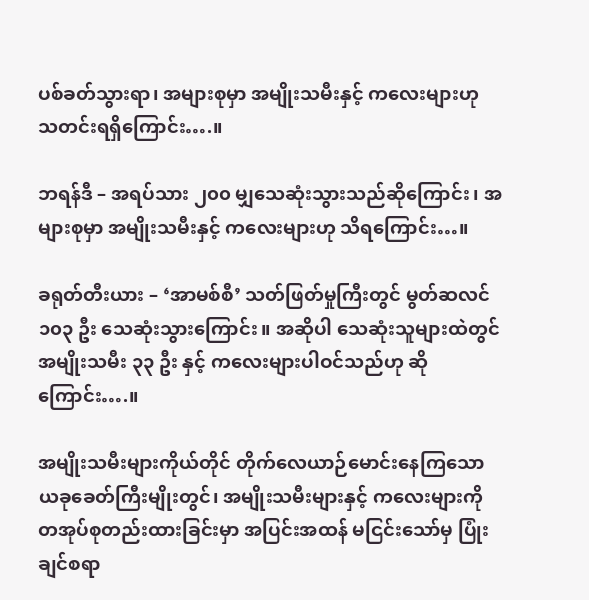ပစ်ခတ်သွားရာ၊ အများစုမှာ အမျိုးသမီးနှင့် ကလေးများဟု သတင်းရရှိကြောင်း….။

ဘရန်ဒီ – အရပ်သား ၂၀၀ မျှသေဆုံးသွားသည်ဆိုကြောင်း၊ အများစုမှာ အမျိုးသမီးနှင့် ကလေးများဟု သိရကြောင်း…။

ခရုတ်တီးယား – ‘အာမစ်စီ’ သတ်ဖြတ်မှုကြီးတွင် မွတ်ဆလင် ၁၀၃ ဦး သေဆုံးသွားကြောင်း။ အဆိုပါ သေဆုံးသူများထဲတွင် အမျိုးသမီး ၃၃ ဦး နှင့် ကလေးများပါဝင်သည်ဟု ဆိုကြောင်း….။

အမျိုးသမီးများကိုယ်တိုင် တိုက်လေယာဉ်မောင်းနေကြသော ယခုခေတ်ကြီးမျိုးတွင်၊ အမျိုးသမီးများနှင့် ကလေးများကို တအုပ်စုတည်းထားခြင်းမှာ အပြင်းအထန် မငြင်းသော်မှ ပြုံးချင်စရာ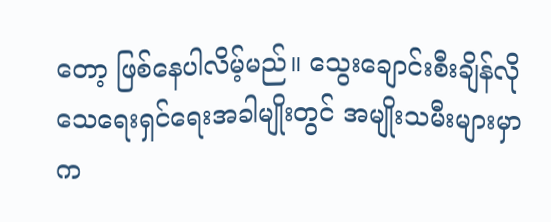တော့ ဖြစ်နေပါလိမ့်မည်။ သွေးချောင်းစီးချိန်လို သေရေးရှင်ရေးအခါမျိုးတွင် အမျိုးသမီးများမှာ က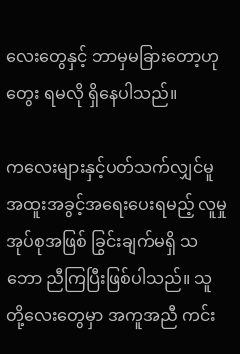လေးတွေနှင့် ဘာမှမခြားတော့ဟု တွေး ရမလို ရှိနေပါသည်။

ကလေးများနှင့်ပတ်သက်လျှင်မူ အထူးအခွင့်အရေးပေးရမည့် လူမှုအုပ်စုအဖြစ် ခြွင်းချက်မရှိ သဘော ညီကြပြီးဖြစ်ပါသည်။ သူတို့လေးတွေမှာ အကူအညီ ကင်း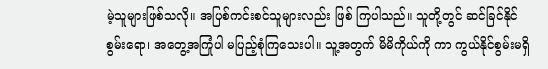မဲ့သူများဖြစ်သလို။ အပြစ်ကင်းစင်သူများလည်း ဖြစ် ကြပါသည်။ သူတို့တွင် ဆင်ခြင်နိုင်စွမ်းရော၊ အတွေ့အကြုံပါ မပြည့်စုံကြသေးပါ။ သူ့အတွက် မိမိကိုယ်ကို ကာ ကွယ်နိုင်စွမ်းမရှိ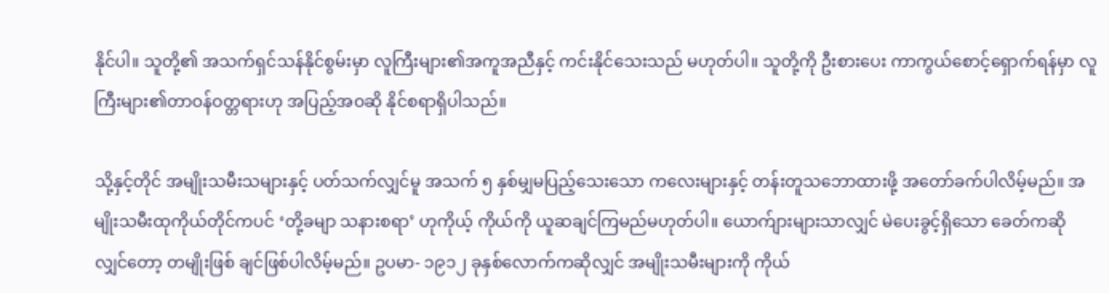နိုင်ပါ။ သူတို့၏ အသက်ရှင်သန်နိုင်စွမ်းမှာ လူကြီးများ၏အကူအညီနှင့် ကင်းနိုင်သေးသည် မဟုတ်ပါ။ သူတို့ကို ဦးစားပေး ကာကွယ်စောင့်ရှောက်ရန်မှာ လူကြီးများ၏တာဝန်ဝတ္တရားဟု အပြည့်အဝဆို နိုင်စရာရှိပါသည်။

သို့နှင့်တိုင် အမျိုးသမီးသများနှင့် ပတ်သက်လျှင်မူ အသက် ၅ နှစ်မျှမပြည့်သေးသော ကလေးများနှင့် တန်းတူသဘောထားဖို့ အတော်ခက်ပါလိမ့်မည်။ အမျိုးသမီးထုကိုယ်တိုင်ကပင် ‘တို့ခမျာ သနားစရာ’ ဟုကိုယ့် ကိုယ်ကို ယူဆချင်ကြမည်မဟုတ်ပါ။ ယောက်ျားများသာလျှင် မဲပေးခွင့်ရှိသော ခေတ်ကဆိုလျှင်တော့ တမျိုးဖြစ် ချင်ဖြစ်ပါလိမ့်မည်။ ဥပမာ- ၁၉၁၂ ခုနှစ်လောက်ကဆိုလျှင် အမျိုးသမီးများကို ကိုယ်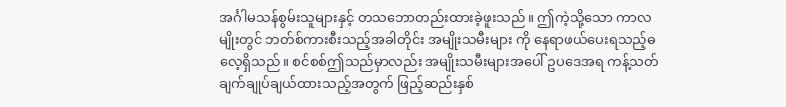အင်္ဂါမသန်စွမ်းသူများနှင့် တသဘောတည်းထားခဲ့ဖူးသည်။ ဤကဲ့သို့သော ကာလမျိုးတွင် ဘတ်စ်ကားစီးသည့်အခါတိုင်း အမျိုးသမီးများ ကို နေရာဖယ်ပေးရသည့်ဓလေ့ရှိသည်။ စင်စစ်ဤသည်မှာလည်း အမျိုးသမီးများအပေါ် ဥပဒေအရ ကန့်သတ် ချက်ချုပ်ချယ်ထားသည့်အတွက် ဖြည့်ဆည်းနှစ်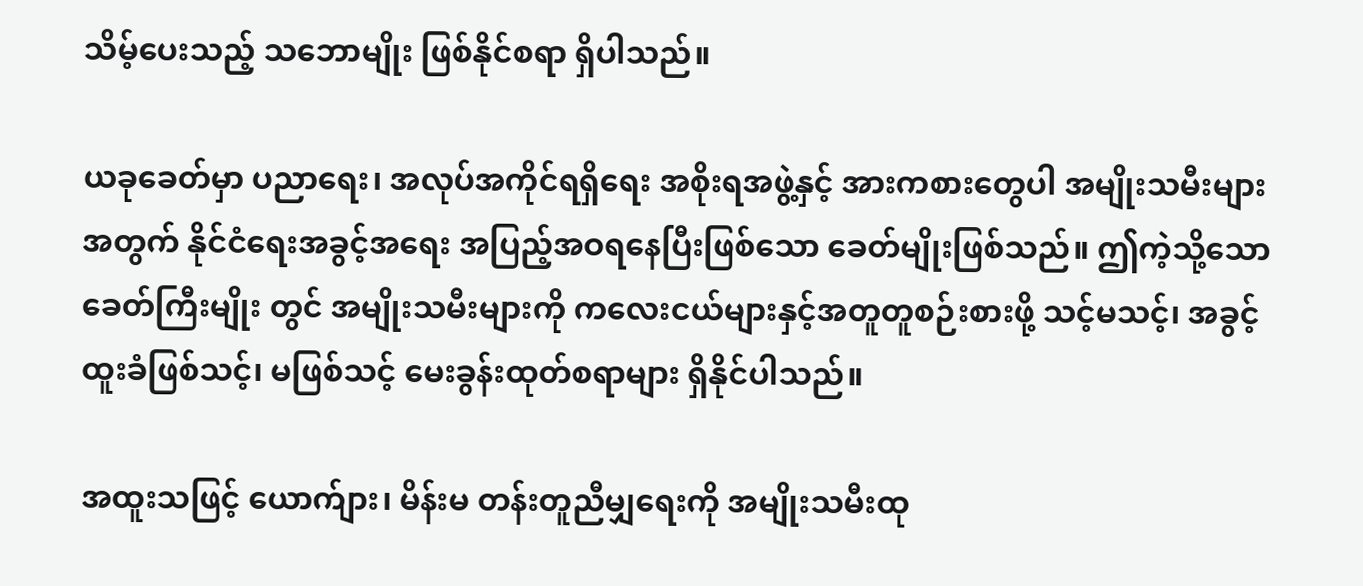သိမ့်ပေးသည့် သဘောမျိုး ဖြစ်နိုင်စရာ ရှိပါသည်။

ယခုခေတ်မှာ ပညာရေး၊ အလုပ်အကိုင်ရရှိရေး အစိုးရအဖွဲ့နှင့် အားကစားတွေပါ အမျိုးသမီးများ အတွက် နိုင်ငံရေးအခွင့်အရေး အပြည့်အဝရနေပြီးဖြစ်သော ခေတ်မျိုးဖြစ်သည်။ ဤကဲ့သို့သော ခေတ်ကြီးမျိုး တွင် အမျိုးသမီးများကို ကလေးငယ်များနှင့်အတူတူစဉ်းစားဖို့ သင့်မသင့်၊ အခွင့်ထူးခံဖြစ်သင့်၊ မဖြစ်သင့် မေးခွန်းထုတ်စရာများ ရှိနိုင်ပါသည်။

အထူးသဖြင့် ယောက်ျား၊ မိန်းမ တန်းတူညီမျှရေးကို အမျိုးသမီးထု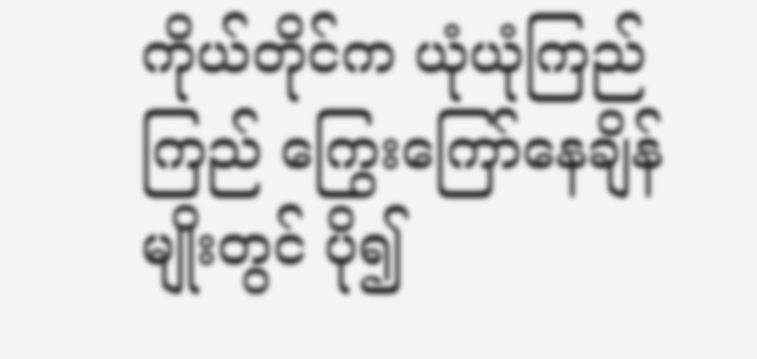ကိုယ်တိုင်က ယုံယုံကြည်ကြည် ကြွေးကြော်နေချိန်မျိုးတွင် ပို၍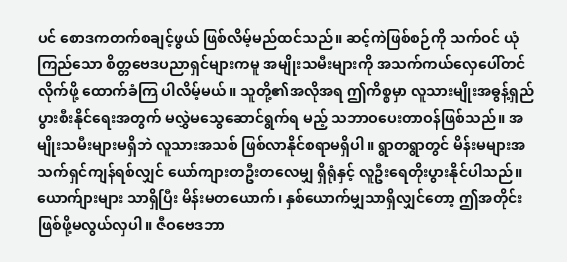ပင် စောဒကတက်စချင့်ဖွယ် ဖြစ်လိမ့်မည်ထင်သည်။ ဆင့်ကဲဖြစ်စဉ်ကို သက်ဝင် ယုံကြည်သော စိတ္တဗေဒပညာရှင်များကမူ အမျိုးသမီးများကို အသက်ကယ်လှေပေါ်တင်လိုက်ဖို့ ထောက်ခံကြ ပါလိမ့်မယ်။ သူတို့၏အလိုအရ ဤကိစ္စမှာ လူသားမျိုးအဓွန့်ရှည်ပွားစီးနိုင်ရေးအတွက် မလွှဲမသွေဆောင်ရွက်ရ မည့် သဘာဝပေးတာဝန်ဖြစ်သည်။ အမျိုးသမီးများမရှိဘဲ လူသားအသစ် ဖြစ်လာနိုင်စရာမရှိပါ။ ရွာတရွာတွင် မိန်းမများအသက်ရှင်ကျန်ရစ်လျှင် ယော်ကျားတဦးတလေမျှ ရှိရုံနှင့် လူဦးရေတိုးပွားနိုင်ပါသည်။ ယောက်ျားများ သာရှိပြီး မိန်းမတယောက်၊ နှစ်ယောက်မျှသာရှိလျှင်တော့ ဤအတိုင်းဖြစ်ဖို့မလွယ်လှပါ။ ဇီဝဗေဒဘာ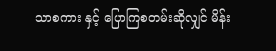သာစကား နှင့် ပြောကြစတမ်းဆိုလျှင် မိန်း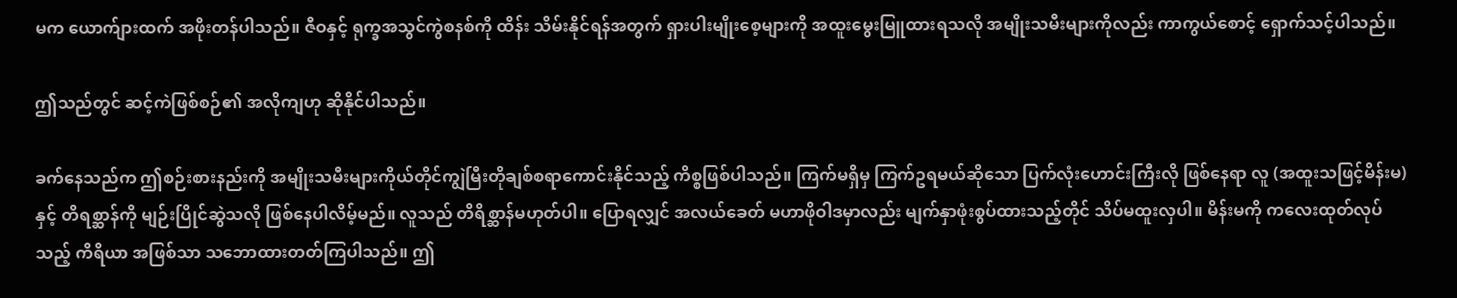မက ယောက်ျားထက် အဖိုးတန်ပါသည်။ ဇီဝနှင့် ရုက္ခအသွင်ကွဲစနစ်ကို ထိန်း သိမ်းနိုင်ရန်အတွက် ရှားပါးမျိုးစေ့များကို အထူးမွေးမြူထားရသလို အမျိုးသမီးများကိုလည်း ကာကွယ်စောင့် ရှောက်သင့်ပါသည်။

ဤသည်တွင် ဆင့်ကဲဖြစ်စဉ်၏ အလိုကျဟု ဆိုနိုင်ပါသည်။

ခက်နေသည်က ဤစဉ်းစားနည်းကို အမျိုးသမီးများကိုယ်တိုင်ကျွဲမြီးတိုချစ်စရာကောင်းနိုင်သည့် ကိစ္စဖြစ်ပါသည်။ ကြက်မရှိမှ ကြက်ဥရမယ်ဆိုသော ပြက်လုံးဟောင်းကြီးလို ဖြစ်နေရာ လူ (အထူးသဖြင့်မိန်းမ) နှင့် တိရစ္ဆာန်ကို မျဉ်းပြိုင်ဆွဲသလို ဖြစ်နေပါလိမ့်မည်။ လူသည် တိရိစ္ဆာန်မဟုတ်ပါ။ ပြောရလျှင် အလယ်ခေတ် မဟာဖိုဝါဒမှာလည်း မျက်နှာဖုံးစွပ်ထားသည့်တိုင် သိပ်မထူးလှပါ။ မိန်းမကို ကလေးထုတ်လုပ်သည့် ကိရိယာ အဖြစ်သာ သဘောထားတတ်ကြပါသည်။ ဤ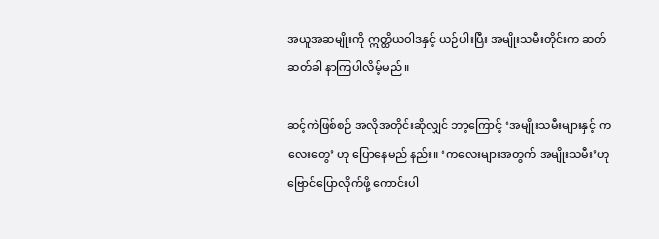အယူအဆမျိုးကို ဣတ္ထိယဝါဒနှင့် ယဉ်ပါးပြီး အမျိုးသမီးတိုင်းက ဆတ်ဆတ်ခါ နာကြပါလိမ့်မည်။

ဆင့်ကဲဖြစ်စဉ် အလိုအတိုင်းဆိုလျှင် ဘာ့ကြောင့် ‘အမျိုးသမီးများနှင့် ကလေးတွေ’ ဟု ပြောနေမည် နည်း။ ‘ကလေးများအတွက် အမျိုးသမီး’ဟု ဗြောင်ပြောလိုက်ဖို့ ကောင်းပါ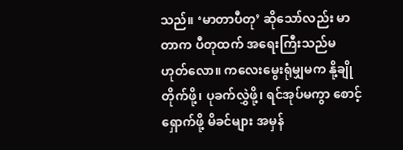သည်။ ‘မာတာပီတု’ ဆိုသော်လည်း မာတာက ပီတုထက် အရေးကြီးသည်မဟုတ်လော။ ကလေးမွေးရုံမျှမက နို့ချိုတိုက်ဖို့၊ ပုခက်လွှဲဖို့၊ ရင်အုပ်မကွာ စောင့်ရှောက်ဖို့ မိခင်များ အမှန်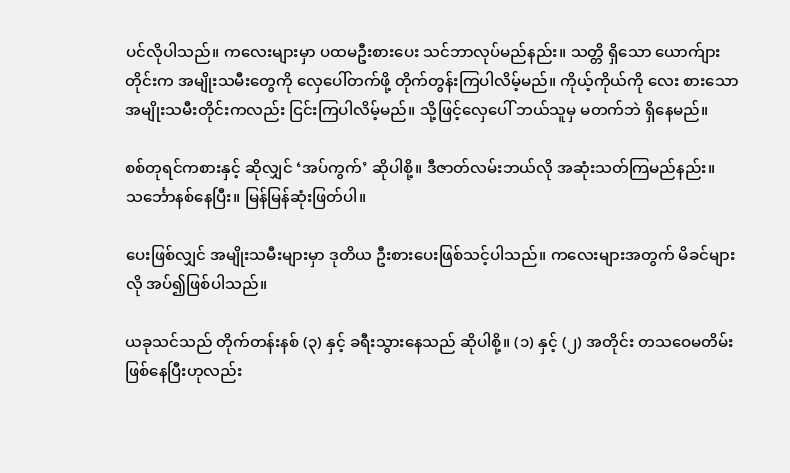ပင်လိုပါသည်။ ကလေးများမှာ ပထမဦးစားပေး သင်ဘာလုပ်မည်နည်း။ သတ္တိ ရှိသော ယောက်ျားတိုင်းက အမျိုးသမီးတွေကို လှေပေါ်တက်ဖို့ တိုက်တွန်းကြပါလိမ့်မည်။ ကိုယ့်ကိုယ်ကို လေး စားသော အမျိုးသမီးတိုင်းကလည်း ငြင်းကြပါလိမ့်မည်။ သို့ဖြင့်လှေပေါ် ဘယ်သူမှ မတက်ဘဲ ရှိနေမည်။

စစ်တုရင်ကစားနှင့် ဆိုလျှင် ‘အပ်ကွက်’ ဆိုပါစို့။ ဒီဇာတ်လမ်းဘယ်လို အဆုံးသတ်ကြမည်နည်း။ သင်္ဘောနစ်နေပြီး။ မြန်မြန်ဆုံးဖြတ်ပါ။

ပေးဖြစ်လျှင် အမျိုးသမီးများမှာ ဒုတိယ ဦးစားပေးဖြစ်သင့်ပါသည်။ ကလေးများအတွက် မိခင်များ လို အပ်၍ဖြစ်ပါသည်။

ယခုသင်သည် တိုက်တန်းနစ် (၃) နှင့် ခရီးသွားနေသည် ဆိုပါစို့။ (၁) နှင့် (၂) အတိုင်း တသဝေမတိမ်း ဖြစ်နေပြီးဟုလည်း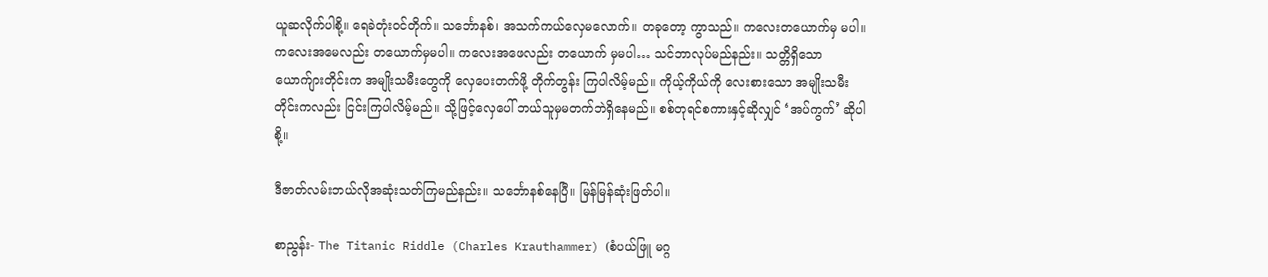ယူဆလိုက်ပါစို့။ ရေခဲတုံးဝင်တိုက်။ သင်္ဘောနစ်၊ အသက်ကယ်လှေမလောက်။ တခုတော့ ကွာသည်။ ကလေးတယောက်မှ မပါ။ ကလေးအမေလည်း တယောက်မှမပါ။ ကလေးအဖေလည်း တယောက် မှမပါ… သင်ဘာလုပ်မည်နည်း။ သတ္တိရှိသော ယောက်ျားတိုင်းက အမျိုးသမီးတွေကို လှေပေးတက်ဖို့ တိုက်တွန်း ကြပါလိမ့်မည်။ ကိုယ့်ကိုယ်ကို လေးစားသော အမျိုးသမီးတိုင်းကလည်း ငြင်းကြပါလိမ့်မည်။ သို့ဖြင့်လှေပေါ် ဘယ်သူမှမတက်ဘဲရှိနေမည်။ စစ်တုရင်စကားနှင့်ဆိုလျှင် ‘အပ်ကွက်’ ဆိုပါစို့။

ဒီဇာတ်လမ်းဘယ်လိုအဆုံးသတ်ကြမည်နည်း။ သင်္ဘောနစ်နေပြီ။ မြန်မြန်ဆုံးဖြတ်ပါ။

စာညွန်း- The Titanic Riddle (Charles Krauthammer) (စံပယ်ဖြူ မဂ္ဂ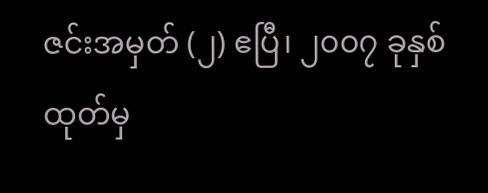ဇင်းအမှတ် (၂) ဧပြီ၊ ၂၀၀၇ ခုနှစ်ထုတ်မှ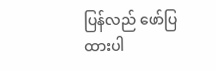ပြန်လည် ဖော်ပြထားပါ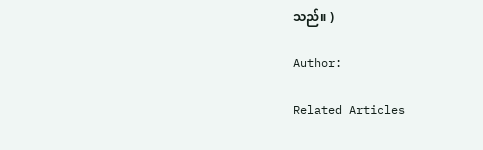သည်။ )

Author:

Related Articles